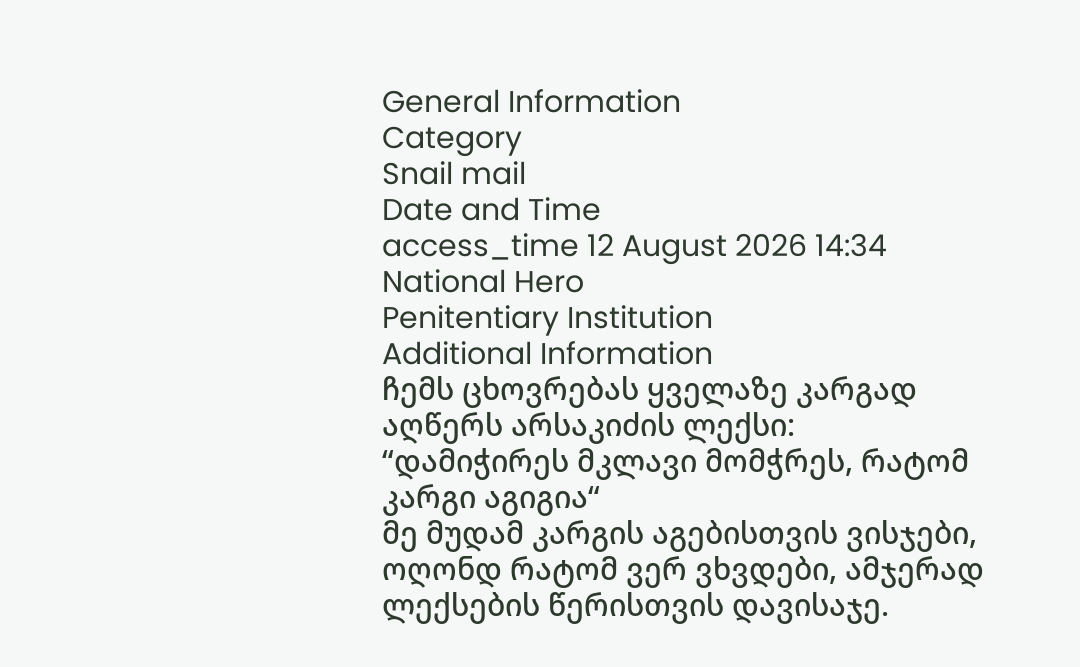General Information
Category
Snail mail
Date and Time
access_time 12 August 2026 14:34
National Hero
Penitentiary Institution
Additional Information
ჩემს ცხოვრებას ყველაზე კარგად აღწერს არსაკიძის ლექსი: “დამიჭირეს მკლავი მომჭრეს, რატომ კარგი აგიგია“
მე მუდამ კარგის აგებისთვის ვისჯები, ოღონდ რატომ ვერ ვხვდები, ამჯერად ლექსების წერისთვის დავისაჯე.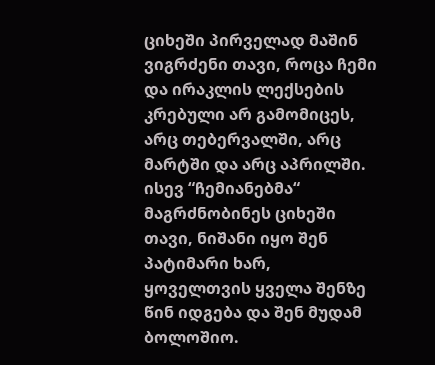ციხეში პირველად მაშინ ვიგრძენი თავი, როცა ჩემი და ირაკლის ლექსების კრებული არ გამომიცეს, არც თებერვალში, არც მარტში და არც აპრილში.
ისევ “ჩემიანებმა“ მაგრძნობინეს ციხეში თავი, ნიშანი იყო შენ პატიმარი ხარ, ყოველთვის ყველა შენზე წინ იდგება და შენ მუდამ ბოლოშიო.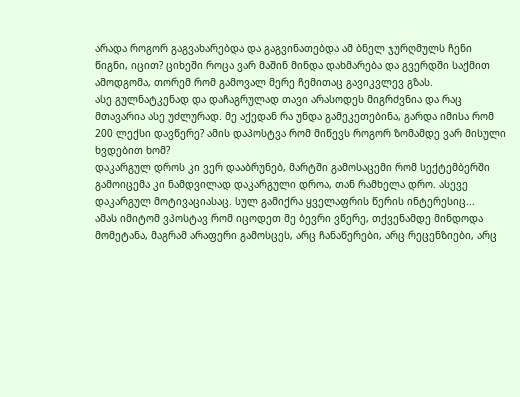არადა როგორ გაგვახარებდა და გაგვინათებდა ამ ბნელ ჯურღმულს ჩენი წიგნი, იცით? ციხეში როცა ვარ მაშინ მინდა დახმარება და გვერდში საქმით ამოდგომა, თორემ რომ გამოვალ მერე ჩემითაც გავიკვლევ გზას.
ასე გულნატკენად და დაჩაგრულად თავი არასოდეს მიგრძვნია და რაც მთავარია ასე უძლურად. მე აქედან რა უნდა გამეკეთებინა, გარდა იმისა რომ 200 ლექსი დავწერე? ამის დაპოსტვა რომ მიწევს როგორ ზომამდე ვარ მისული ხვდებით ხომ?
დაკარგულ დროს კი ვერ დააბრუნებ, მარტში გამოსაცემი რომ სექტემბერში გამოიცემა კი ნამდვილად დაკარგული დროა, თან რამხელა დრო. ასევე დაკარგულ მოტივაციასაც. სულ გამიქრა ყველაფრის წერის ინტერესიც...
ამას იმიტომ ვპოსტავ რომ იცოდეთ მე ბევრი ვწერე, თქვენამდე მინდოდა მომეტანა, მაგრამ არაფერი გამოსცეს, არც ჩანაწერები, არც რეცენზიები, არც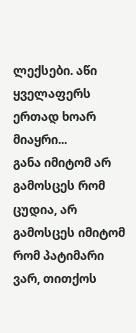ლექსები. აწი ყველაფერს ერთად ხოარ მიაყრი...
განა იმიტომ არ გამოსცეს რომ ცუდია, არ გამოსცეს იმიტომ რომ პატიმარი ვარ, თითქოს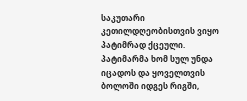საკუთარი კეთილდღეობისთვის ვიყო პატიმრად ქცეული. პატიმარმა ხომ სულ უნდა იცადოს და ყოველთვის ბოლოში იდგეს რიგში,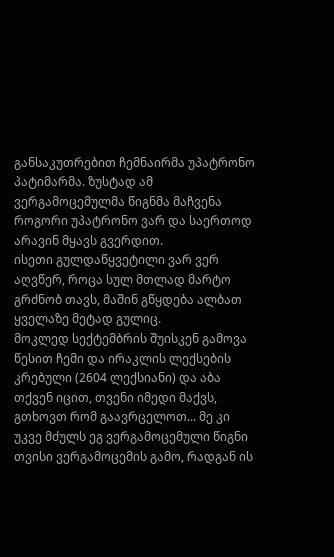განსაკუთრებით ჩემნაირმა უპატრონო პატიმარმა. ზუსტად ამ ვერგამოცემულმა წიგნმა მაჩვენა როგორი უპატრონო ვარ და საერთოდ არავინ მყავს გვერდით.
ისეთი გულდაწყვეტილი ვარ ვერ აღვწერ, როცა სულ მთლად მარტო გრძნობ თავს, მაშინ გწყდება ალბათ ყველაზე მეტად გულიც.
მოკლედ სექტემბრის შუისკენ გამოვა წესით ჩემი და ირაკლის ლექსების კრებული (2604 ლექსიანი) და აბა თქვენ იცით, თვენი იმედი მაქვს, გთხოვთ რომ გაავრცელოთ... მე კი უკვე მძულს ეგ ვერგამოცემული წიგნი თვისი ვერგამოცემის გამო, რადგან ის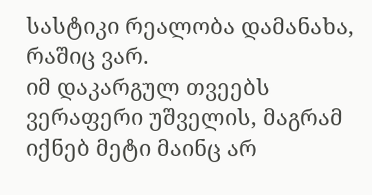სასტიკი რეალობა დამანახა, რაშიც ვარ.
იმ დაკარგულ თვეებს ვერაფერი უშველის, მაგრამ იქნებ მეტი მაინც არ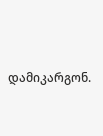დამიკარგონ.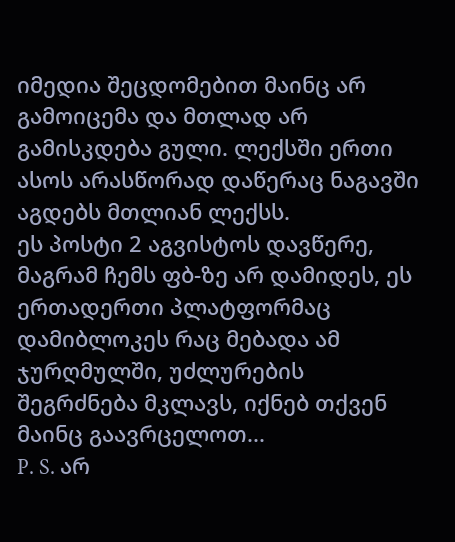იმედია შეცდომებით მაინც არ გამოიცემა და მთლად არ გამისკდება გული. ლექსში ერთი ასოს არასწორად დაწერაც ნაგავში აგდებს მთლიან ლექსს.
ეს პოსტი 2 აგვისტოს დავწერე, მაგრამ ჩემს ფბ-ზე არ დამიდეს, ეს ერთადერთი პლატფორმაც დამიბლოკეს რაც მებადა ამ ჯურღმულში, უძლურების შეგრძნება მკლავს, იქნებ თქვენ მაინც გაავრცელოთ...
P. S. არ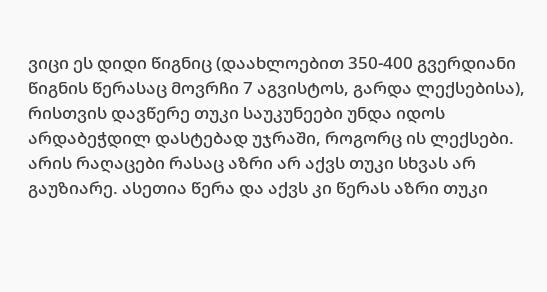ვიცი ეს დიდი წიგნიც (დაახლოებით 350-400 გვერდიანი წიგნის წერასაც მოვრჩი 7 აგვისტოს, გარდა ლექსებისა), რისთვის დავწერე თუკი საუკუნეები უნდა იდოს არდაბეჭდილ დასტებად უჯრაში, როგორც ის ლექსები.
არის რაღაცები რასაც აზრი არ აქვს თუკი სხვას არ გაუზიარე. ასეთია წერა და აქვს კი წერას აზრი თუკი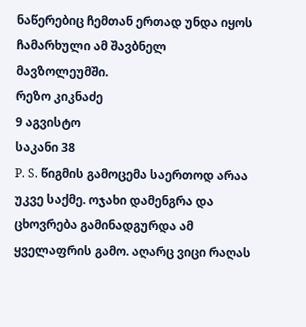ნაწერებიც ჩემთან ერთად უნდა იყოს ჩამარხული ამ შავბნელ მავზოლეუმში.
რეზო კიკნაძე
9 აგვისტო
საკანი 38
P. S. წიგმის გამოცემა საერთოდ არაა უკვე საქმე. ოჯახი დამენგრა და ცხოვრება გამინადგურდა ამ ყველაფრის გამო. აღარც ვიცი რაღას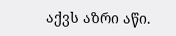აქვს აზრი აწი.